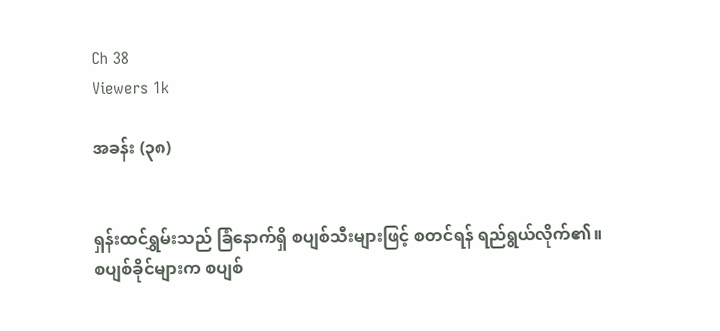Ch 38
Viewers 1k

အခန်း (၃၈)


ရှန်းထင်ရွှမ်းသည် ခြံနောက်ရှိ စပျစ်သီးများဖြင့် စတင်ရန် ရည်ရွယ်လိုက်၏။ စပျစ်ခိုင်များက စပျစ်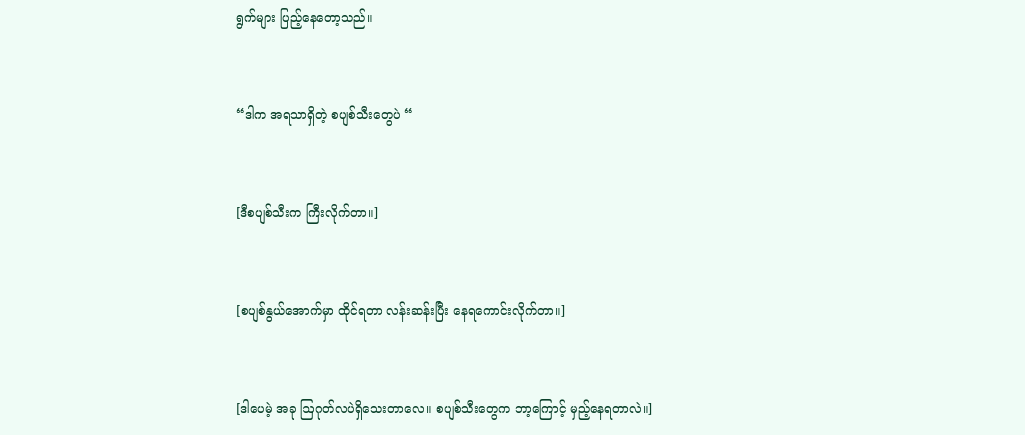ရွက်များ ပြည့်နေတော့သည်။


“ဒါက အရသာရှိတဲ့ စပျစ်သီးတွေပဲ “


[ဒီစပျစ်သီးက ကြီးလိုက်တာ။]


[စပျစ်နွယ်အောက်မှာ ထိုင်ရတာ လန်းဆန်းပြီး နေရကောင်းလိုက်တာ။]


[ဒါပေမဲ့ အခု ဩဂုတ်လပဲရှိသေးတာလေ။ စပျစ်သီးတွေက ဘာ့ကြောင့် မှည့်နေရတာလဲ။]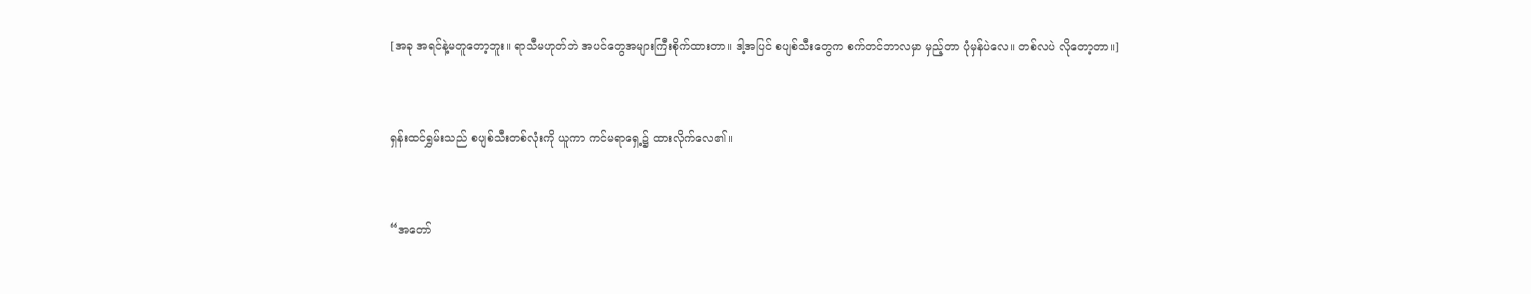[အခု အရင်နဲ့မတူတော့ဘူး။ ရာသီမဟုတ်ဘဲ အပင်တွေအများကြီးစိုက်ထားတာ။ ဒါ့အပြင် စပျစ်သီးတွေက စက်တင်ဘာလမှာ မှည့်တာ ပုံမှန်ပဲလေ။ တစ်လပဲ လိုတော့တာ။]


ရှန်းထင်ရွှမ်းသည် စပျစ်သီးတစ်လုံးကို ယူကာ ကင်မရာရှေ့၌ ထားလိုက်လေ၏။


“အတော်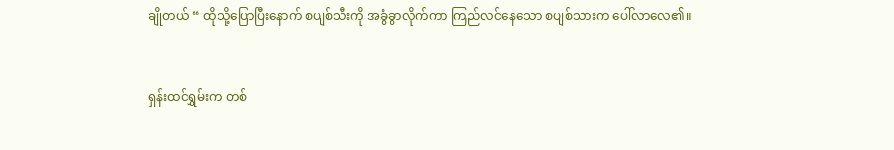ချိုတယ် “ ထိုသို့ပြောပြီးနောက် စပျစ်သီးကို အခွံခွာလိုက်ကာ ကြည်လင်နေသော စပျစ်သားက ပေါ်လာလေ၏။


ရှန်းထင်ရွှမ်းက တစ်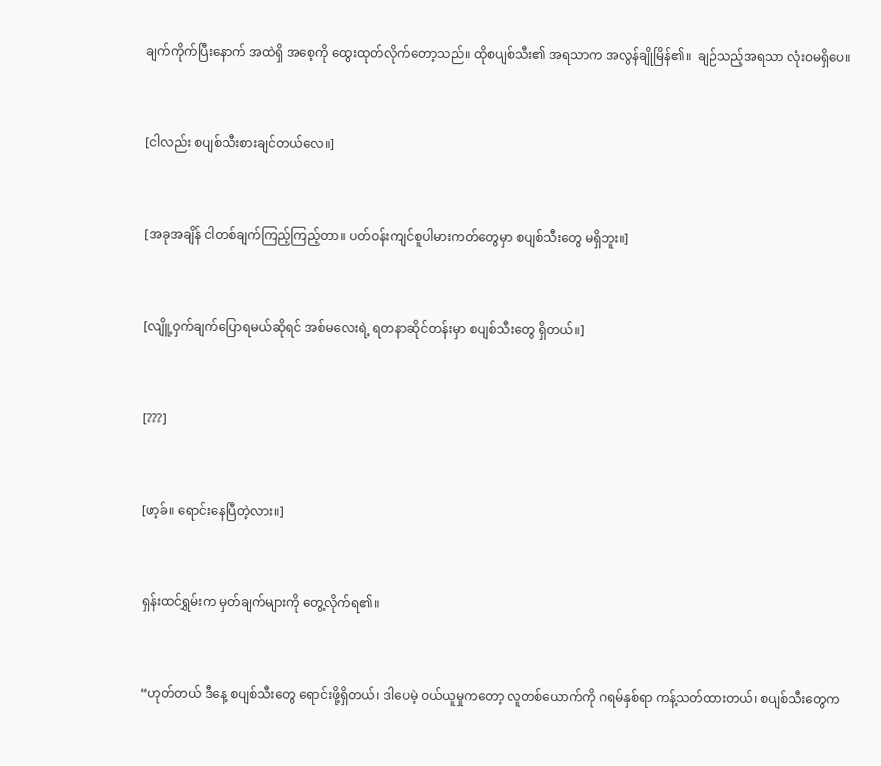ချက်ကိုက်ပြီးနောက် အထဲရှိ အစေ့ကို ထွေးထုတ်လိုက်တော့သည်။ ထိုစပျစ်သီး၏ အရသာက အလွန်ချိုမြိန်၏။  ချဉ်သည့်အရသာ လုံးဝမရှိပေ။


[ငါလည်း စပျစ်သီးစားချင်တယ်လေ။]


[အခုအချိန် ငါတစ်ချက်ကြည့်ကြည့်တာ။ ပတ်ဝန်းကျင်စူပါမားကတ်တွေမှာ စပျစ်သီးတွေ မရှိဘူး။]


[လျိူ့ဝှက်ချက်ပြောရမယ်ဆိုရင် အစ်မလေးရဲ့ ရတနာဆိုင်တန်းမှာ စပျစ်သီးတွေ ရှိတယ်။]


[???]


[ဖာ့ခ်။ ရောင်းနေပြီတဲ့လား။]


ရှန်းထင်ရွှမ်းက မှတ်ချက်များကို တွေ့လိုက်ရ၏။


“ဟုတ်တယ် ဒီနေ့ စပျစ်သီးတွေ ရောင်းဖို့ရှိတယ်၊ ဒါပေမဲ့ ဝယ်ယူမှုကတော့ လူတစ်ယောက်ကို ဂရမ်နှစ်ရာ ကန့်သတ်ထားတယ်၊ စပျစ်သီးတွေက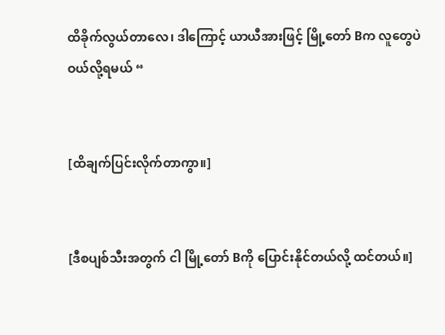ထိခိုက်လွယ်တာလေ၊ ဒါကြောင့် ယာယီအားဖြင့် မြို့တော် Bက လူတွေပဲ ဝယ်လို့ရမယ် “


[ထိချက်ပြင်းလိုက်တာကွာ။]


[ဒီစပျစ်သီးအတွက် ငါ မြို့တော် Bကို ပြောင်းနိုင်တယ်လို့ ထင်တယ်။]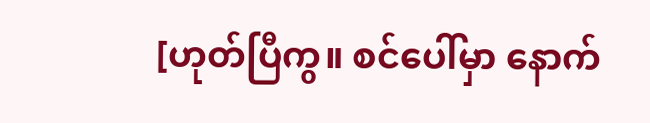[ဟုတ်ပြီကွ။ စင်ပေါ်မှာ ‌နောက်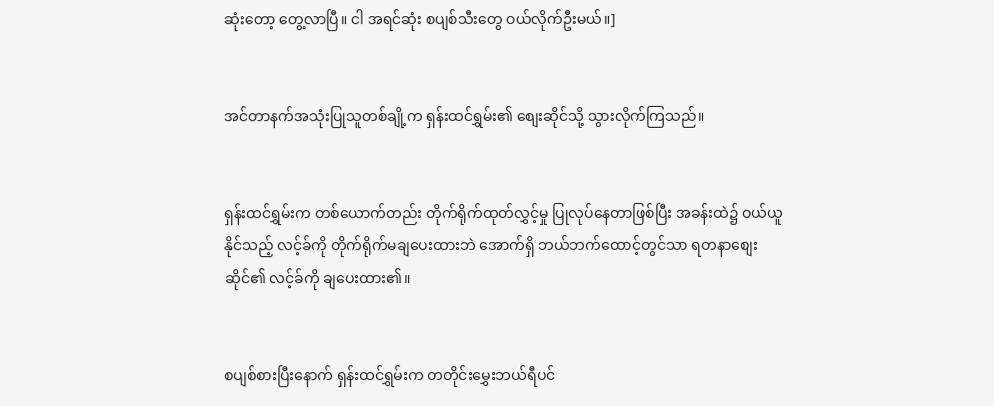ဆုံးတော့ တွေ့လာပြီ။ ငါ အရင်ဆုံး စပျစ်သီးတွေ ဝယ်လိုက်ဦးမယ်။]


အင်တာနက်အသုံးပြုသူတစ်ချို့က ရှန်းထင်ရွှမ်း၏ စျေးဆိုင်သို့ သွားလိုက်ကြသည်။


ရှန်းထင်ရွှမ်းက တစ်ယောက်တည်း တိုက်ရိုက်ထုတ်လွှင့်မှု ပြုလုပ်နေတာဖြစ်ပြီး အခန်းထဲ၌ ဝယ်ယူနိုင်သည့် လင့်ခ်ကို တိုက်ရိုက်မချပေးထားဘဲ အောက်ရှိ ဘယ်ဘက်ထောင့်တွင်သာ ရတနာစျေးဆိုင်၏ လင့်ခ်ကို ချပေးထား၏။


စပျစ်စားပြီးနောက် ရှန်းထင်ရွှမ်းက တတိုင်းမွှေးဘယ်ရီပင်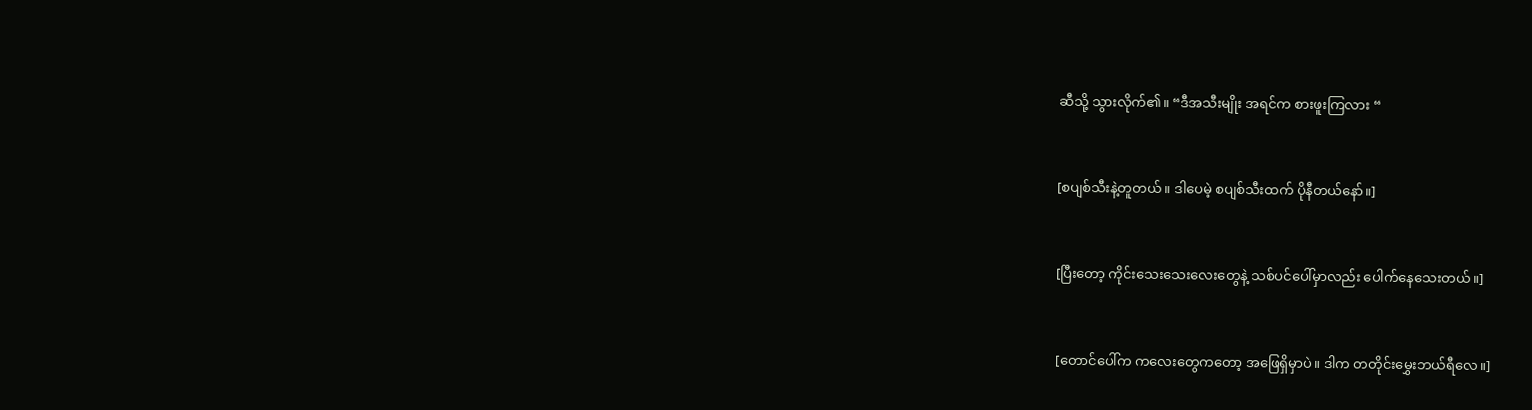ဆီသို့ သွားလိုက်၏။ “ဒီအသီးမျိုး အရင်က စားဖူးကြလား “


[စပျစ်သီးနဲ့တူတယ်။ ဒါပေမဲ့ စပျစ်သီးထက် ပိုနီတယ်နော်။]


[ပြီးတော့ ကိုင်းသေးသေးလေးတွေနဲ့ သစ်ပင်ပေါ်မှာလည်း ပေါက်နေသေးတယ်။]


[တောင်ပေါ်က ကလေးတွေကတော့ အဖြေရှိမှာပဲ။ ဒါက တတိုင်းမွှေးဘယ်ရီလေ။]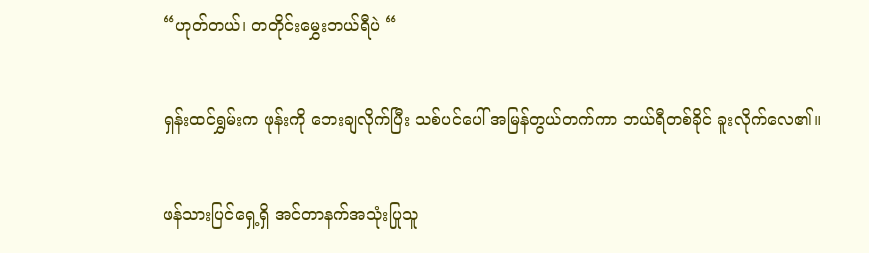“ဟုတ်တယ်၊ တတိုင်းမွှေးဘယ်ရီပဲ “


ရှန်းထင်ရွှမ်းက ဖုန်းကို ဘေးချလိုက်ပြီး သစ်ပင်ပေါ် အမြန်တွယ်တက်ကာ ဘယ်ရီတစ်ခိုင် ခူးလိုက်လေ၏။


ဖန်သားပြင်ရှေ့ရှိ အင်တာနက်အသုံးပြုသူ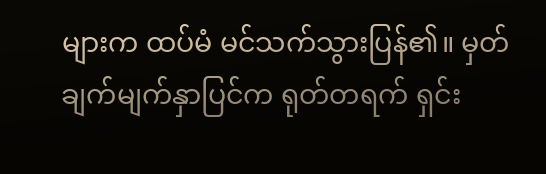များက ထပ်မံ မင်သက်သွားပြန်၏။ မှတ်ချက်မျက်နှာပြင်က ရုတ်တရက် ရှင်း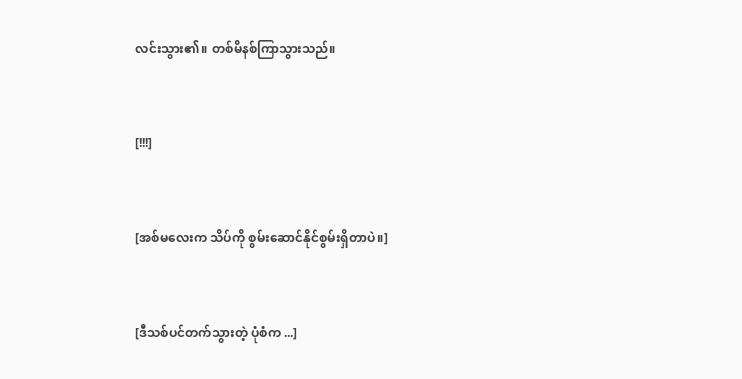လင်းသွား၏။ တစ်မိနစ်ကြာသွားသည်။


[!!!]


[အစ်မလေးက သိပ်ကို စွမ်းဆောင်နိုင်စွမ်းရှိတာပဲ။]


[ဒီသစ်ပင်တက်သွားတဲ့ ပုံစံက ...]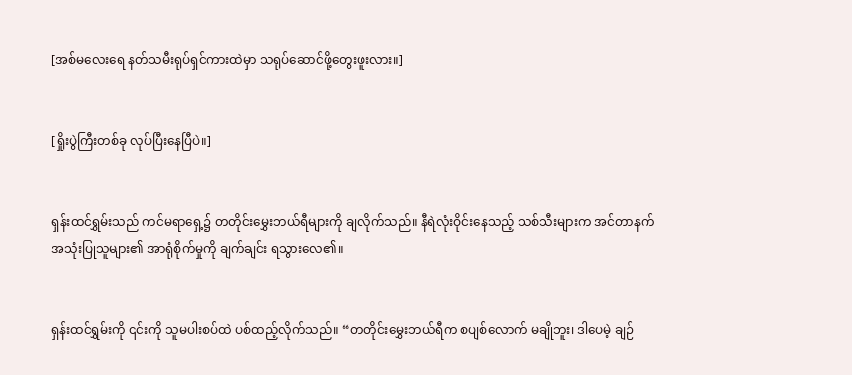[အစ်မလေးရေ နတ်သမီးရုပ်ရှင်ကားထဲမှာ သရုပ်ဆောင်ဖို့တွေးဖူးလား။]


[ရှိုးပွဲကြီးတစ်ခု လုပ်ပြီးနေပြီပဲ။]


ရှန်းထင်ရွှမ်းသည် ကင်မရာရှေ့၌ တတိုင်းမွှေးဘယ်ရီများကို ချလိုက်သည်။ နီရဲလုံးဝိုင်းနေသည့် သစ်သီးများက အင်တာနက်အသုံးပြုသူများ၏ အာရုံစိုက်မှုကို ချက်ချင်း ရသွားလေ၏။


ရှန်းထင်ရွှမ်းကို ၎င်းကို သူမပါးစပ်ထဲ ပစ်ထည့်လိုက်သည်။ “တတိုင်းမွှေးဘယ်ရီက စပျစ်လောက် မချိုဘူး၊ ဒါပေမဲ့ ချဉ်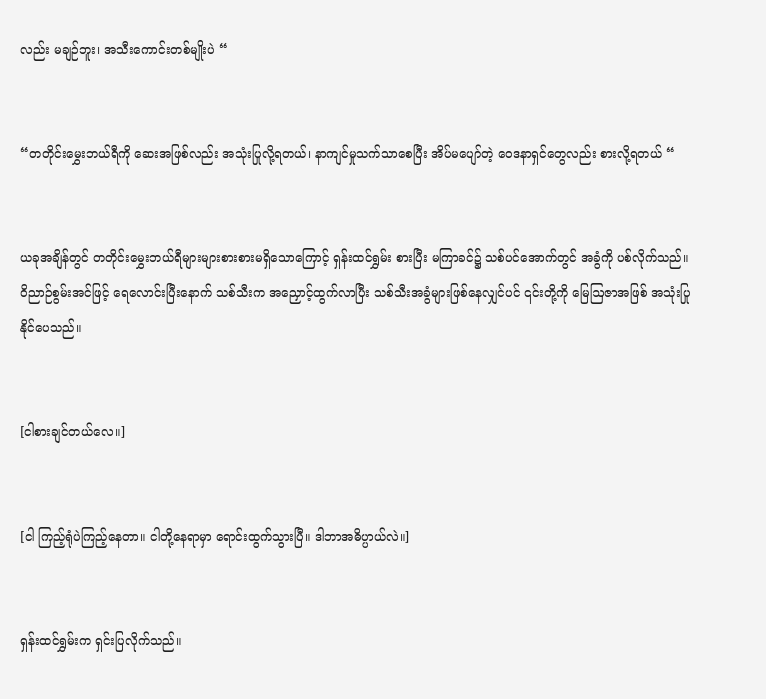လည်း မချဉ်ဘူး၊ အသီးကောင်းတစ်မျိုးပဲ “


“တတိုင်းမွှေးဘယ်ရီကို ဆေးအဖြစ်လည်း အသုံးပြုလို့ရတယ်၊ နာကျင်မှုသက်သာစေပြီး အိပ်မပျော်တဲ့ ဝေဒနာရှင်တွေလည်း စားလို့ရတယ် “


ယခုအချိန်တွင် တတိုင်းမွှေးဘယ်ရီများများစားစားမရှိသောကြောင့် ရှန်းထင်ရွှမ်း စားပြီး မကြာခင်၌ သစ်ပင်အောက်တွင် အခွံကို ပစ်လိုက်သည်။ ဝိညာဉ်စွမ်းအင်ဖြင့် ရေလောင်းပြီးနောက် သစ်သီးက အညှောင့်ထွက်လာပြီး သစ်သီးအခွံများဖြစ်နေလျှင်ပင် ၎င်းတို့ကို မြေဩဇာအဖြစ် အသုံးပြုနိုင်ပေသည်။


[ငါစားချင်တယ်လေ။]


[ငါ ကြည့်ရုံပဲကြည့်နေတာ။ ငါတို့နေရာမှာ ရောင်းထွက်သွားပြီ။ ဒါဘာအဓိပ္ပာယ်လဲ။]


ရှန်းထင်ရွှမ်းက ရှင်းပြလိုက်သည်။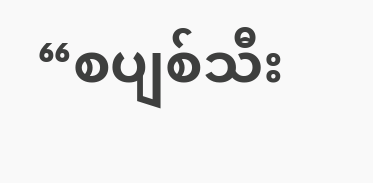“စပျစ်သီး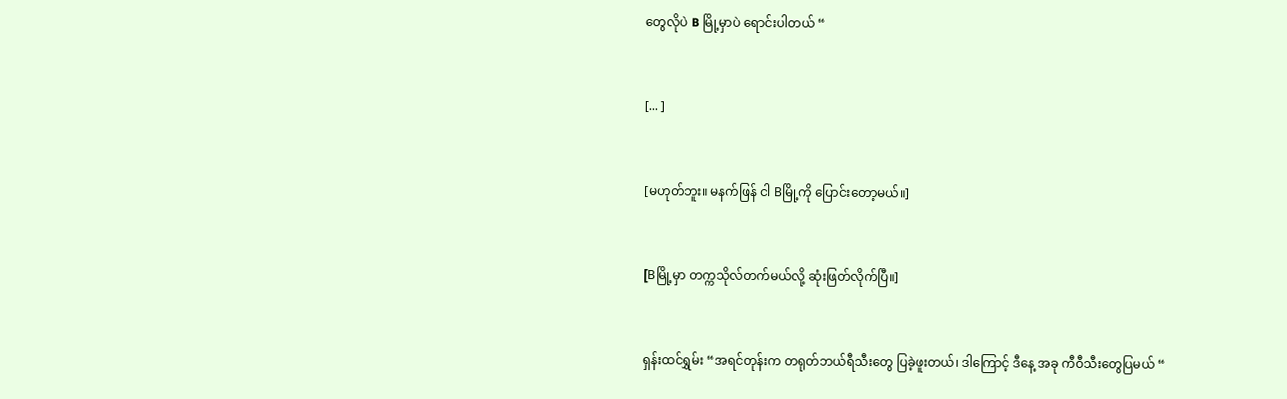တွေလိုပဲ B မြို့မှာပဲ ရောင်းပါတယ် “


[... ]


[မဟုတ်ဘူး။ မနက်ဖြန် ငါ Bမြို့ကို ပြောင်းတော့မယ်။]


[Bမြို့မှာ တက္ကသိုလ်တက်မယ်လို့ ဆုံးဖြတ်လိုက်ပြီ။]


ရှန်းထင်ရွှမ်း “အရင်တုန်းက တရုတ်ဘယ်ရီသီးတွေ ပြခဲ့ဖူးတယ်၊ ဒါကြောင့် ဒီနေ့ အခု ကီဝီသီးတွေပြမယ် “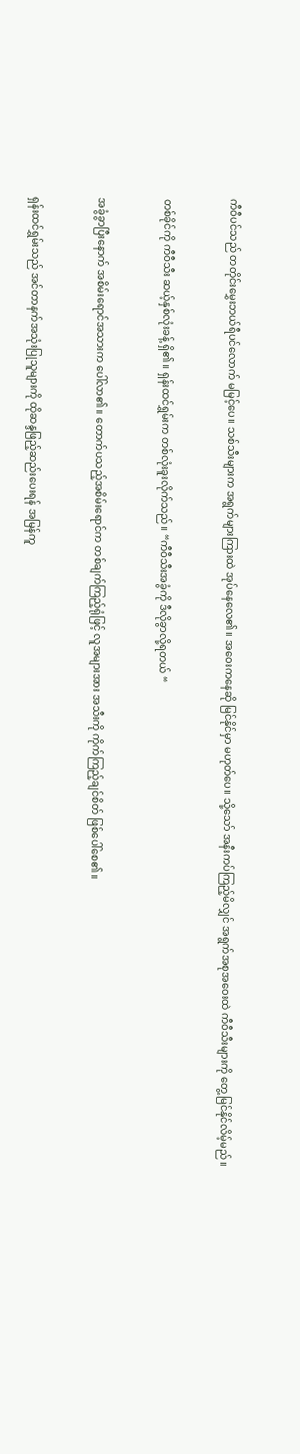ကီဝီပင်သည် တတိုင်းမွှေးဘယ်ရီပင်လောက် မမြင့်ပေ။ သစ်သီးများက အရွက်များကြားထဲ အုပ်နေလေ၏။ အဝေးကနေဆို မြင်နိုင်မှာ မဟုတ်ပေ။ သို့သော် အနီးကပ်ကြည့်မိလျှင် အရွက်အစုအဝေးထဲ ကီဝီသီးများကို တွေ့မြင်နိုင်လိမ့်မည်။


တစ်ခိုင်ကို ကီဝီသီး ဆယ့်နှစ်လုံးခန့် ရှိ၏။ ရှန်းထင်ရွှမ်းက တစ်လုံးခူးလိုက်သည်။ “ကီဝီသီးအခွံကို ဒီလိုခွာလို့ရတယ် “


အခွံခွာပြီးနောက် အစိမ်း‌ရောင်အသားက ပေါ်လာ၏။ တောက်ပသည့်အစိမ်းရောင်က တစ်ချက်ကြည့်ရုံဖြင့် လူအများအား အသီးကို ကိုက်ကြည့်ချင်စိတ် ဖြစ်ပေါ်စေ၏။


ရှန်းထင်ရွှမ်းသည် အင်တာနက်အသုံးပြုသူများကို ထိုဆန္ဒဖြည့်ဆည်းပေးရန် အမြန်ကူ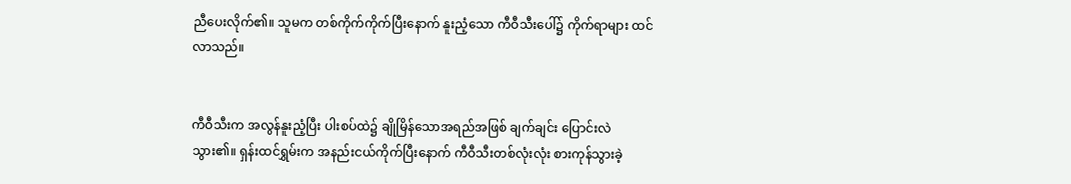ညီပေးလိုက်၏။ သူမက တစ်ကိုက်ကိုက်ပြီးနောက် နူးညံ့သော ကီဝီသီးပေါ်၌ ကိုက်ရာများ ထင်လာသည်။


ကီဝီသီးက အလွန်နူးညံ့ပြီး ပါးစပ်ထဲ၌ ချိုမြိန်သောအရည်အဖြစ် ချက်ချင်း ပြောင်းလဲသွား၏။ ရှန်းထင်ရွှမ်းက အနည်းငယ်ကိုက်ပြီးနောက် ကီဝီသီးတစ်လုံးလုံး စားကုန်သွားခဲ့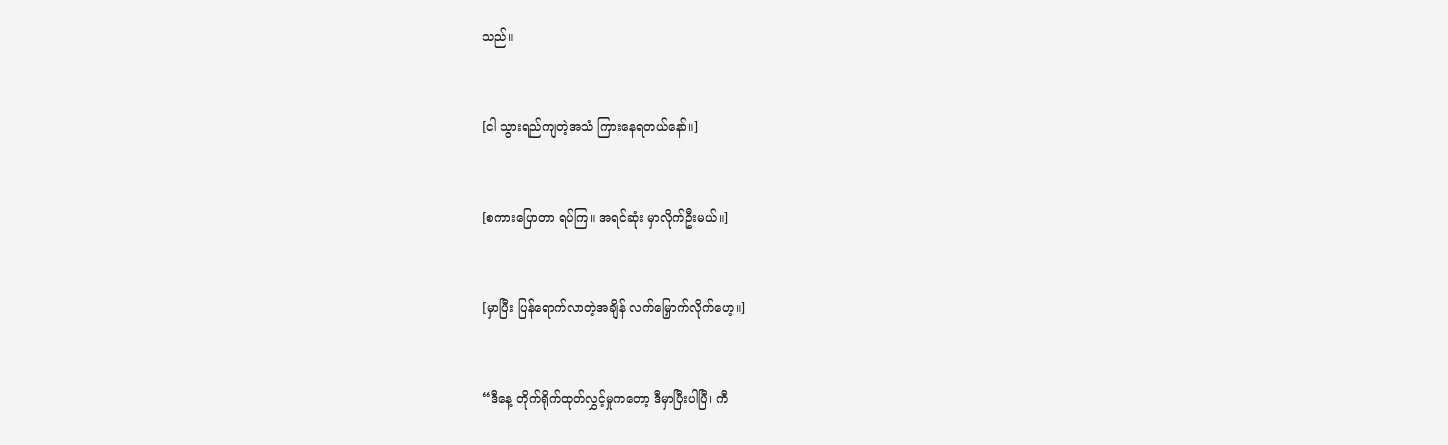သည်။


[ငါ သွားရည်ကျတဲ့အသံ ကြားနေရတယ်နော်။]


[စကားပြောတာ ရပ်ကြ။ အရင်ဆုံး မှာလိုက်ဦးမယ်။]


[မှာပြီး ပြန်ရောက်လာတဲ့အချိန် လက်မြှောက်လိုက်‌ဟေ့။]


“ဒီနေ့ တိုက်ရိုက်ထုတ်လွှင့်မှုကတော့ ဒီမှာပြီးပါပြီ၊ ကီ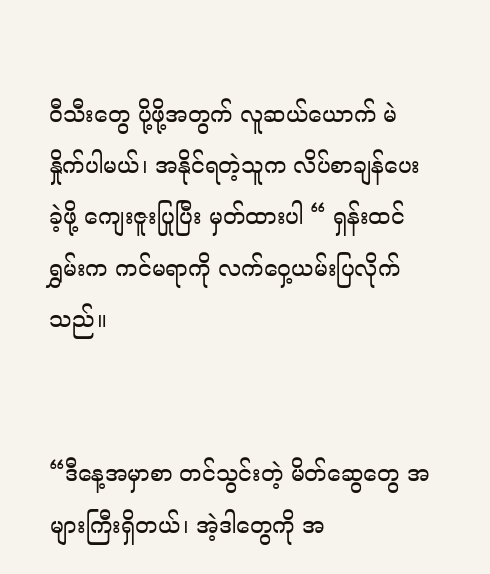ဝီသီးတွေ ပို့ဖို့အတွက် လူဆယ်ယောက် မဲနှိုက်ပါမယ်၊ အနိုင်ရတဲ့သူက လိပ်စာချန်ပေးခဲ့ဖို့ ကျေးဇူးပြုပြီး မှတ်ထားပါ “ ရှန်းထင်ရွှမ်းက ကင်မရာကို လက်ဝှေ့ယမ်းပြလိုက်သည်။


“ဒီနေ့အမှာစာ တင်သွင်းတဲ့ မိတ်ဆွေတွေ အများကြီးရှိတယ်၊ အဲ့ဒါတွေကို အ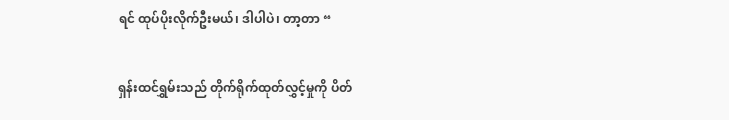ရင် ထုပ်ပိုးလိုက်ဦးမယ်၊ ဒါပါပဲ၊ တာ့တာ “


ရှန်းထင်ရွှမ်းသည် တိုက်ရိုက်ထုတ်လွှင့်မှုကို ပိတ်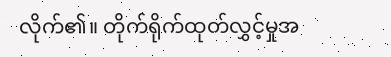လိုက်၏။ တိုက်ရိုက်ထုတ်လွှင့်မှုအ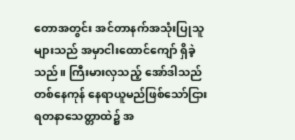တောအတွင်း အင်တာနက်အသုံးပြုသူများသည် အမှာငါးထောင်ကျော် ရှိခဲ့သည်။ ကြီးမားလှသည့် အော်ဒါသည် တစ်နေကုန် နေရာယူမည်ဖြစ်သော်ငြား ရတနာသေတ္တာထဲ၌ အ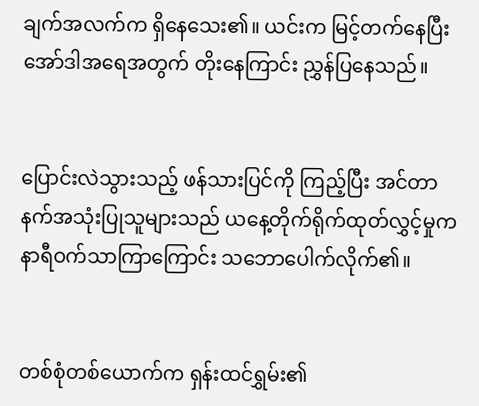ချက်အလက်က ရှိနေသေး၏။ ယင်းက မြင့်တက်နေပြီး အော်ဒါအရေအတွက် တိုးနေကြာင်း ညွှန်ပြနေသည်။


ပြောင်းလဲသွားသည့် ဖန်သားပြင်ကို ကြည့်ပြီး အင်တာနက်အသုံးပြုသူများသည် ယနေ့တိုက်ရိုက်ထုတ်လွှင့်မှုက နာရီဝက်သာကြာကြောင်း သဘောပေါက်လိုက်၏။


တစ်စုံတစ်ယောက်က ရှန်းထင်ရွှမ်း၏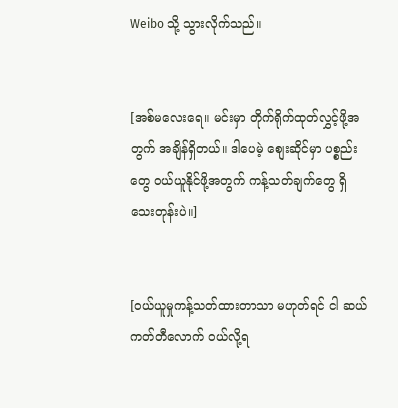Weibo သို့ သွားလိုက်သည်။


[အစ်မလေးရေ။ မင်းမှာ တိုက်ရိုက်ထုတ်လွှင့်ဖို့အတွက် အချိန်ရှိတယ်။ ဒါပေမဲ့ စျေးဆိုင်မှာ ပစ္စည်းတွေ ဝယ်ယူနိုင်ဖို့အတွက် ကန့်သတ်ချက်တွေ ရှိသေးတုန်းပဲ။]


[ဝယ်ယူမှုကန့်သတ်ထားတာသာ မဟုတ်ရင် ငါ ဆယ်ကတ်တီလောက် ဝယ်လို့ရ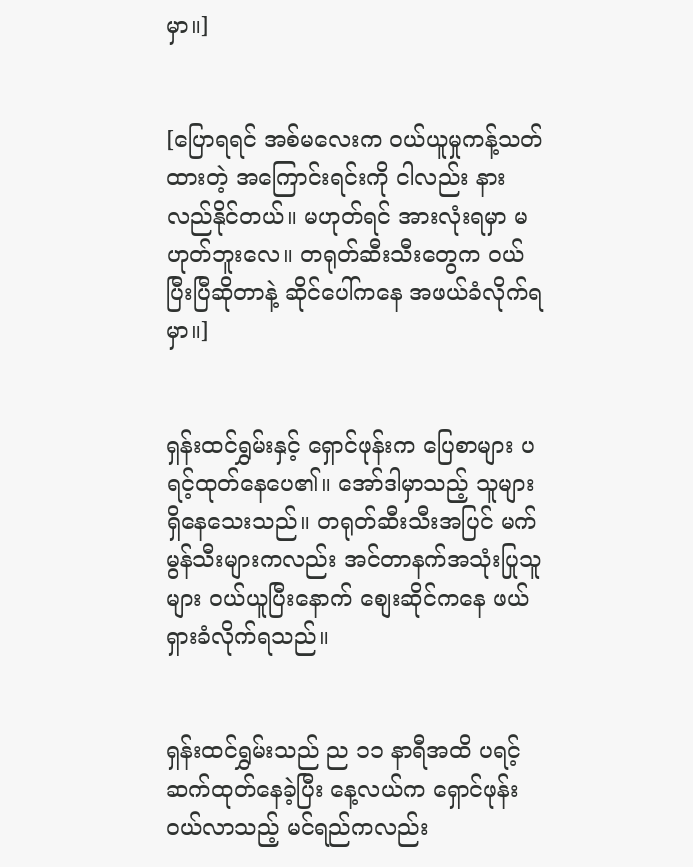မှာ။]


[ပြောရရင် အစ်မလေးက ဝယ်ယူမှုကန့်သတ်ထားတဲ့ အကြောင်းရင်းကို ငါလည်း နားလည်နိုင်တယ်။ မဟုတ်ရင် အားလုံးရမှာ မဟုတ်ဘူးလေ။ တရုတ်ဆီးသီးတွေက ဝယ်ပြီးပြီဆိုတာနဲ့ ဆိုင်ပေါ်ကနေ အဖယ်ခံလိုက်ရမှာ။]


ရှန်းထင်ရွှမ်းနှင့် ရှောင်ဖုန်းက ပြေစာများ ပရင့်ထုတ်နေပေ၏။ အော်ဒါမှာသည့် သူများရှိနေသေးသည်။ တရုတ်ဆီးသီးအပြင် မက်မွန်သီးများကလည်း အင်တာနက်အသုံးပြုသူများ ဝယ်ယူပြီးနောက် စျေးဆိုင်ကနေ ဖယ်ရှားခံလိုက်ရသည်။


ရှန်းထင်ရွှမ်းသည် ည ၁၁ နာရီအထိ ပရင့်ဆက်ထုတ်နေခဲ့ပြီး နေ့လယ်က ရှောင်ဖုန်းဝယ်လာသည့် မင်ရည်ကလည်း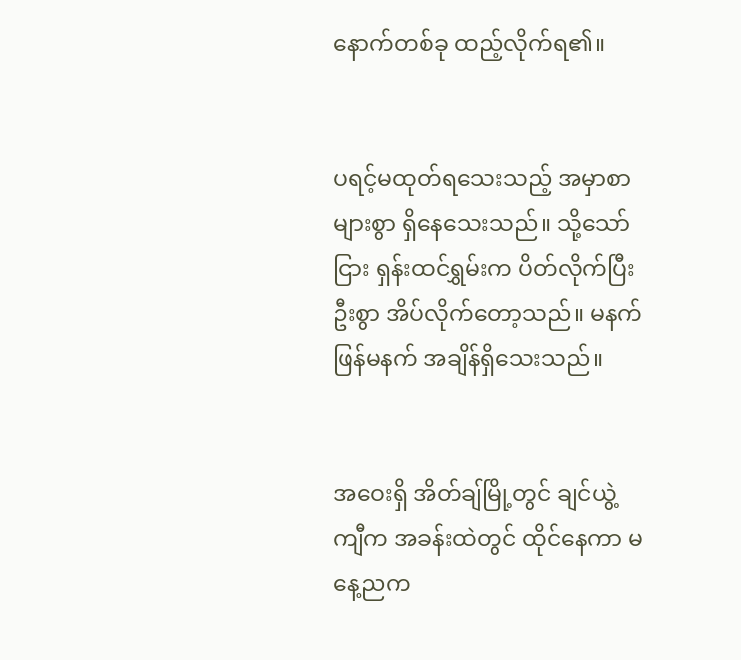နောက်တစ်ခု ထည့်လိုက်ရ၏။


ပရင့်မထုတ်ရသေးသည့် အမှာစာများစွာ ရှိနေသေးသည်။ သို့သော်ငြား ရှန်းထင်ရွှမ်းက ပိတ်လိုက်ပြီး ဦးစွာ အိပ်လိုက်တော့သည်။ မနက်ဖြန်မနက် အချိန်ရှိသေးသည်။


အဝေးရှိ အိတ်ချ်မြို့တွင် ချင်ယွဲ့ကျီက အခန်းထဲတွင် ထိုင်နေကာ မနေ့ညက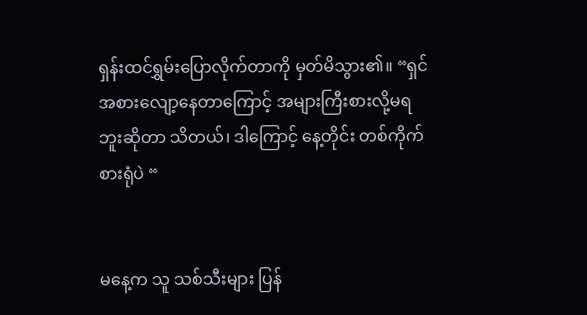ရှန်းထင်ရွှမ်းပြောလိုက်တာကို မှတ်မိသွား၏။ “ရှင် အစားလျော့နေတာကြောင့် အများကြီးစားလို့မရဘူးဆိုတာ သိတယ်၊ ဒါကြောင့် နေ့တိုင်း တစ်ကိုက်စားရုံပဲ “


မနေ့က သူ သစ်သီးများ ပြန်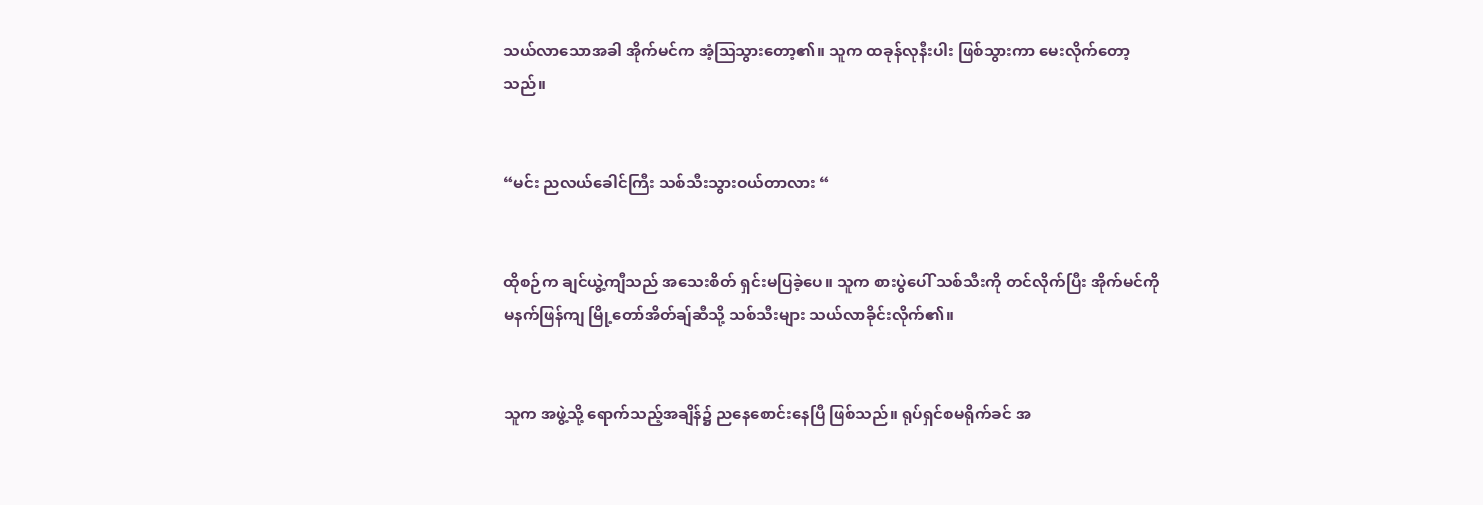သယ်လာသောအခါ အိုက်မင်က အံ့ဩသွားတော့၏။ သူက ထခုန်လုနီးပါး ဖြစ်သွားကာ မေးလိုက်တော့သည်။


“မင်း ညလယ်ခေါင်ကြီး သစ်သီးသွားဝယ်တာလား “


ထိုစဉ်က ချင်ယွဲ့ကျီသည် အသေးစိတ် ရှင်းမပြခဲ့ပေ။ သူက စားပွဲပေါ် သစ်သီးကို တင်လိုက်ပြီး အိုက်မင်ကို မနက်ဖြန်ကျ မြို့တော်အိတ်ချ်ဆီသို့ သစ်သီးများ သယ်လာခိုင်းလိုက်၏။


သူက အဖွဲ့သို့ ရောက်သည့်အချိန်၌ ညနေစောင်းနေပြီ ဖြစ်သည်။ ရုပ်ရှင်စမရိုက်ခင် အ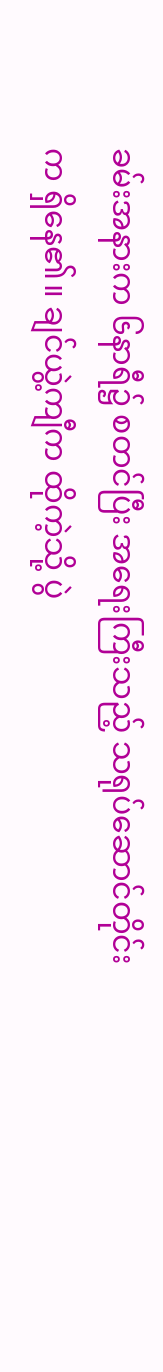ခမ်းအနားက ၆နာရီ၌ စတင်ပြီး အရေးကြီးသည့် သရုပ်ဆောင်တိုင်းက ရှိနေ၏။ ချင်ယွဲ့ကျီက ထိုကဲ့သို့ ပွဲ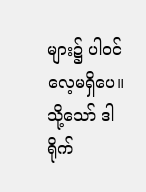များ၌ ပါဝင်လေ့မရှိပေ။ သို့သော် ဒါရိုက်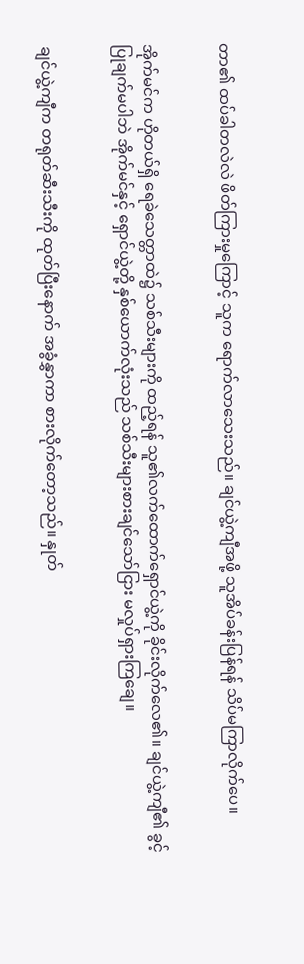တာ၏ ထပ်ခါတလဲလဲ ဖိတ်ကြားမှုကြောင့် သူက ရောက်လာသေးသည်။ ချင်ယွဲ့ကျီအဖို့ သူအိပ်ခန်းပြန်ရန် သိပ်မကြာလိုက်ပေ။


အိုက်မင်က ဟိုတယ်ရှိ ရေခဲသေတ္တာထဲ၌ သစ်သီးများကို ထည့်ရန် သူ၏လက်ထောက်ရှောင်ယွဲ့ကို ခိုင်းလိုက်လေ၏။ ချင်ယွဲ့ကျီ၏ ခွင့်ပြုချက်မပါဘဲ အိုက်မင်နှင့် ရှောင်ယွဲ့တို့ နှစ်ယောက်လုံးသည် သစ်သီးများစားချင်သော်ငြား မလှုပ်ရှားကြချေ။


ချင်ယွဲ့ကျီက တရုတ်ဆီးသီးကို ထုတ်ပြီးနောက် အခွံနွှာကာ စားလိုက်တော့သည်။ နှုတ်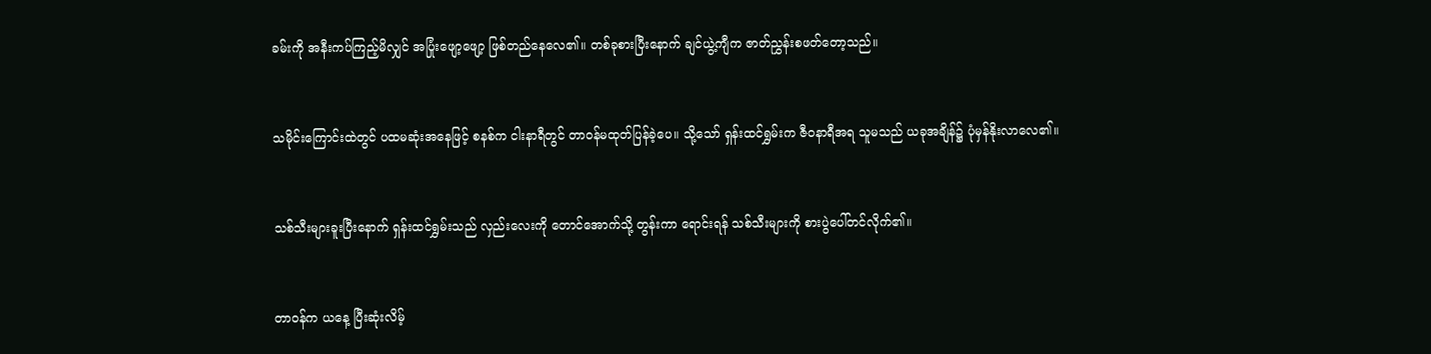ခမ်းကို အနီးကပ်ကြည့်မိလျှင် အပြုံးဖျော့ဖျော့ ဖြစ်တည်နေလေ၏။ တစ်ခုစားပြီးနောက် ချင်ယွဲ့ကျီက ဇာတ်ညွှန်းစဖတ်တော့သည်။


သမိုင်းကြောင်းထဲတွင် ပထမဆုံးအနေဖြင့် စနစ်က ငါးနာရီတွင် တာဝန်မထုတ်ပြန်ခဲ့ပေ။ သို့သော် ရှန်းထင်ရွှမ်းက ဇီဝနာရီအရ သူမသည် ယခုအချိန်၌ ပုံမှန်နိုးလာလေ၏။


သစ်သီးများခူးပြီးနောက် ရှန်းထင်ရွှမ်းသည် လှည်းလေးကို တောင်အောက်သို့ တွန်းကာ ရောင်းရန် သစ်သီးများကို စားပွဲပေါ်တင်လိုက်၏။


တာဝန်က ယနေ့ ပြီးဆုံးလိမ့်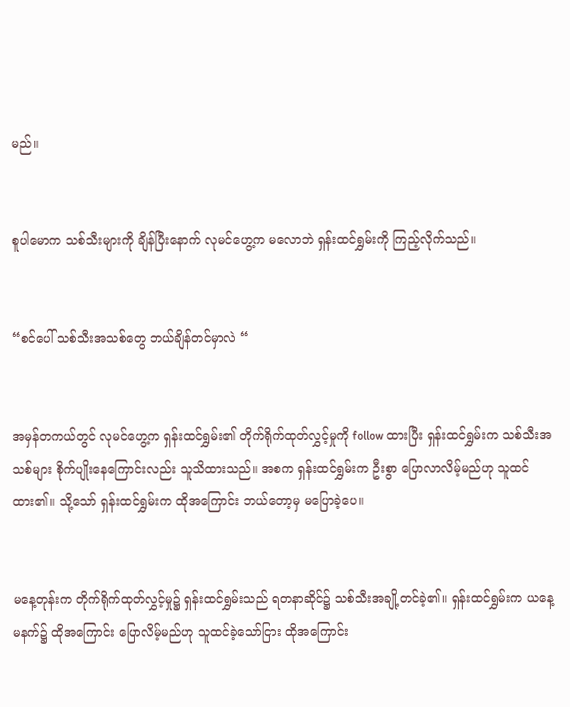မည်။


စူပါ‌မောက သစ်သီးများကို ချိန်ပြီးနောက် လုမင်ဟွေ့က မလောဘဲ ရှန်းထင်ရွှမ်းကို ကြည့်လိုက်သည်။


“စင်ပေါ် သစ်သီးအသစ်တွေ ဘယ်ချိန်တင်မှာလဲ “


အမှန်တကယ်တွင် လုမင်ဟွေ့က ရှန်းထင်ရွှမ်း၏ တိုက်ရိုက်ထုတ်လွှင့်မှုကို follow ထားပြီး ရှန်းထင်ရွှမ်းက သစ်သီးအသစ်များ စိုက်ပျိုးနေကြောင်းလည်း သူသိထားသည်။ အစက ရှန်းထင်ရွှမ်းက ဦးစွာ ပြောလာလိမ့်မည်ဟု သူထင်ထား၏။ သို့သော် ရှန်းထင်ရွှမ်းက ထိုအကြောင်း ဘယ်တော့မှ မပြောခဲ့ပေ။


မနေ့တုန်းက တိုက်ရိုက်ထုတ်လွှင့်မှု၌ ရှန်းထင်ရွှမ်းသည် ရတနာဆိုင်၌ သစ်သီးအချို့တင်ခဲ့၏။ ရှန်းထင်ရွှမ်းက ယနေ့မနက်၌ ထိုအကြောင်း ပြောလိမ့်မည်ဟု သူထင်ခဲ့သော်ငြား ထိုအကြောင်း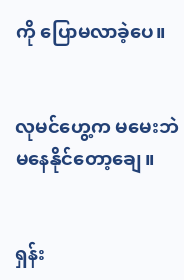ကို ပြောမလာခဲ့ပေ။


လုမင်ဟွေ့က မမေးဘဲ မနေနိုင်တော့ချေ။


ရှန်း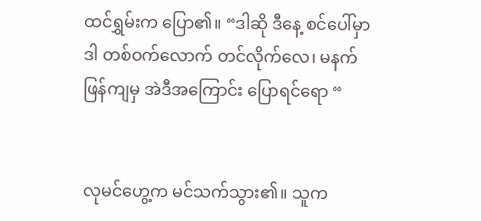ထင်ရွှမ်းက ပြော၏။ “ဒါဆို ဒီနေ့ စင်ပေါ်မှာ ဒါ တစ်ဝက်လောက် တင်လိုက်လေ၊ မနက်ဖြန်ကျမှ အဲဒီအကြောင်း ပြောရင်‌ရော “


လုမင်ဟွေ့က မင်သက်သွား၏။ သူက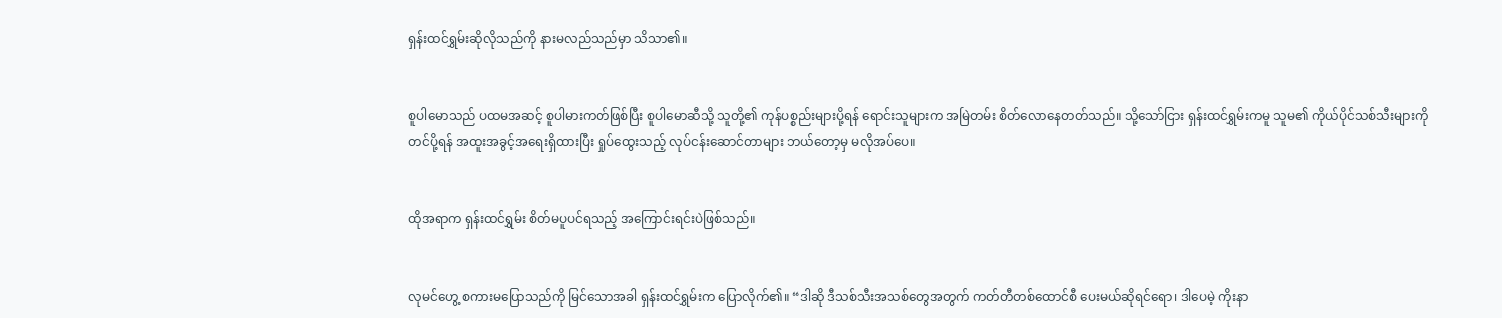ရှန်းထင်ရွှမ်းဆိုလိုသည်ကို နားမလည်သည်မှာ သိသာ၏။


စူပါမောသည် ပထမအဆင့် စူပါမားကတ်ဖြစ်ပြီး စူပါမောဆီသို့ သူတို့၏ ကုန်ပစ္စည်းများပို့ရန် ရောင်းသူများက အမြဲတမ်း စိတ်လောနေတတ်သည်။ သို့သော်ငြား ရှန်းထင်ရွှမ်းကမူ သူမ၏ ကိုယ်ပိုင်သစ်သီးများကို တင်ပို့ရန် အထူးအခွင့်အရေးရှိထားပြီး ရှုပ်ထွေးသည့် လုပ်ငန်းဆောင်တာများ ဘယ်တော့မှ မလိုအပ်ပေ။


ထိုအရာက ရှန်းထင်ရွှမ်း စိတ်မပူပင်ရသည့် အကြောင်းရင်းပဲဖြစ်သည်။


လုမင်‌ဟွေ့ စကားမပြောသည်ကို မြင်သောအခါ ရှန်းထင်ရွှမ်းက ပြောလိုက်၏။ “ဒါဆို ဒီသစ်သီးအသစ်တွေအတွက် ကတ်တီတစ်ထောင်စီ ပေးမယ်ဆိုရင်‌ရော၊ ဒါပေမဲ့ ကိုးနာ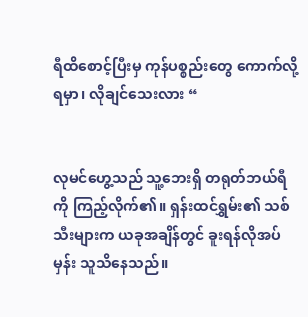ရီထိစောင့်ပြီးမှ ကုန်ပစ္စည်းတွေ ကောက်လို့ရမှာ၊ လိုချင်သေးလား “


လုမင်ဟွေ့သည် သူ့ဘေးရှိ တရုတ်ဘယ်ရီကို ကြည့်လိုက်၏။ ရှန်းထင်ရွှမ်း၏ သစ်သီးများက ယခုအချိန်တွင် ခူးရန်လိုအပ်မှန်း သူသိနေသည်။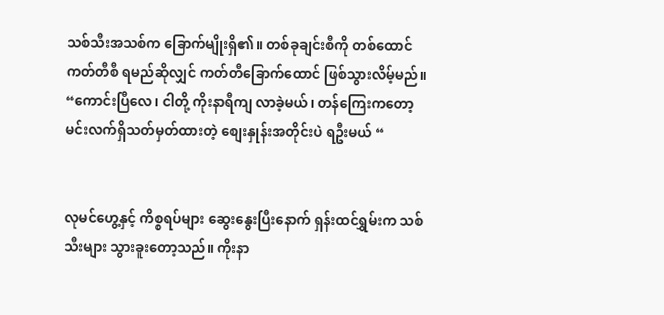သစ်သီးအသစ်က ခြောက်မျိုးရှိ၏။ တစ်ခုချင်းစီကို တစ်ထောင်ကတ်တီစီ ရမည်ဆိုလျှင် ကတ်တီခြောက်ထောင် ဖြစ်သွားလိမ့်မည်။ “ကောင်းပြီလေ၊ ငါတို့ ကိုးနာရီကျ လာခဲ့မယ်၊ တန်ကြေးကတော့ မင်းလက်ရှိသတ်မှတ်ထားတဲ့ စျေးနှုန်းအတိုင်းပဲ ရဦးမယ် “


လုမင်ဟွေ့နှင့် ကိစ္စရပ်များ ဆွေးနွေးပြီးနောက် ရှန်းထင်ရွှမ်းက သစ်သီးများ သွားခူးတော့သည်။ ကိုးနာ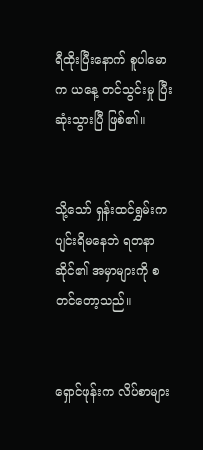ရီထိုးပြီးနောက် စူပါမောက ယနေ့ တင်သွင်းမှု ပြီးဆုံးသွားပြီ ဖြစ်၏။


သို့သော် ရှန်းထင်ရွှမ်းက ပျင်းရိမနေဘဲ ရတနာဆိုင်၏ အမှာများကို စတင်တော့သည်။


ရှောင်ဖုန်းက လိပ်စာများ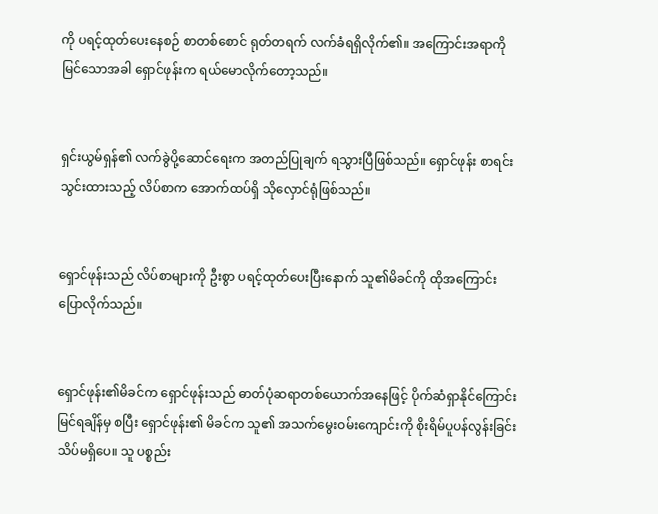ကို ပရင့်ထုတ်ပေးနေစဉ် စာတစ်စောင် ရုတ်တရက် လက်ခံရရှိလိုက်၏။ အကြောင်းအရာကို မြင်သောအခါ ရှောင်ဖုန်းက ရယ်မောလိုက်တော့သည်။


ရှင်းယွမ်ရှန်၏ လက်ခွဲပို့ဆောင်ရေးက အတည်ပြုချက် ရသွားပြီဖြစ်သည်။ ရှောင်ဖုန်း စာရင်းသွင်းထားသည့် လိပ်စာက အောက်ထပ်ရှိ သိုလှောင်ရုံဖြစ်သည်။


ရှောင်ဖုန်းသည် လိပ်စာများကို ဦးစွာ ပရင့်ထုတ်ပေးပြီးနောက် သူ၏မိခင်ကို ထိုအကြောင်း ပြောလိုက်သည်။


ရှောင်ဖုန်း၏မိခင်က ရှောင်ဖုန်းသည် ဓာတ်ပုံဆရာတစ်ယောက်အနေဖြင့် ပိုက်ဆံရှာနိုင်ကြောင်း မြင်ရချိန်မှ စပြီး ရှောင်ဖုန်း၏ မိခင်က သူ၏ အသက်မွေးဝမ်းကျောင်းကို စိုးရိမ်ပူပန်လွန်းခြင်း သိပ်မရှိပေ။ သူ ပစ္စည်း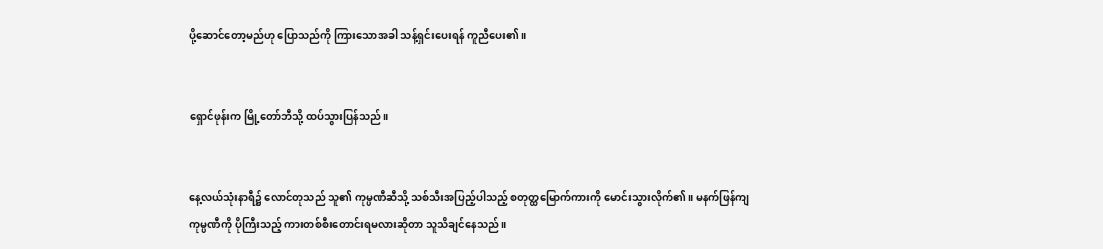ပို့ဆောင်တော့မည်ဟု ပြောသည်ကို ကြားသောအခါ သန့်ရှင်းပေးရန် ကူညီပေး၏။


ရှောင်ဖုန်းက မြို့တော်ဘီသို့ ထပ်သွားပြန်သည်။


နေ့လယ်သုံးနာရီ၌ လောင်တုသည် သူ၏ ကုမ္ပဏီဆီသို့ သစ်သီးအပြည့်ပါသည့် စတုတ္ထမြောက်ကားကို မောင်းသွားလိုက်၏။ မနက်ဖြန်ကျ ကုမ္ပဏီကို ပိုကြီးသည့် ကားတစ်စီးတောင်းရမလားဆိုတာ သူသိချင်နေသည်။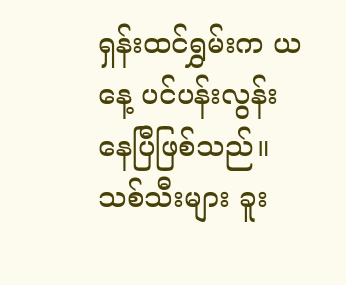ရှန်းထင်ရွှမ်းက ယနေ့ ပင်ပန်းလွန်းနေပြီဖြစ်သည်။ သစ်သီးများ ခူး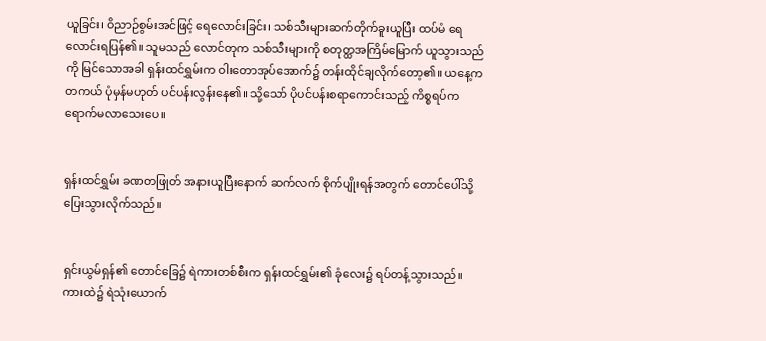ယူခြင်း၊ ဝိညာဉ်စွမ်းအင်ဖြင့် ရေ‌လောင်းခြင်း၊ သစ်သီးများဆက်တိုက်ခူးယူပြီး ထပ်မံ ရေလောင်းရပြန်၏။ သူမသည် လောင်တုက သစ်သီးများကို စတုတ္ထအကြိမ်မြောက် ယူသွားသည်ကို မြင်သောအခါ ရှန်းထင်ရွှမ်းက ဝါးတောအုပ်အောက်၌ တန်းထိုင်ချလိုက်တော့၏။ ယနေ့က တကယ် ပုံမှန်မဟုတ် ပင်ပန်းလွန်းနေ၏။ သို့သော် ပိုပင်ပန်းစရာကောင်းသည့် ကိစ္စရပ်က ရောက်မလာသေးပေ။


ရှန်းထင်ရွှမ်း ခဏတဖြုတ် အနားယူပြီးနောက် ဆက်လက် စိုက်ပျိုးရန်အတွက် တောင်ပေါ်သို့ ပြေးသွားလိုက်သည်။


ရှင်းယွမ်ရှန်၏ တောင်ခြေ၌ ရဲကားတစ်စီးက ရှန်းထင်ရွှမ်း၏ ခုံလေး၌ ရပ်တန့်သွားသည်။ ကားထဲ၌ ရဲသုံးယောက်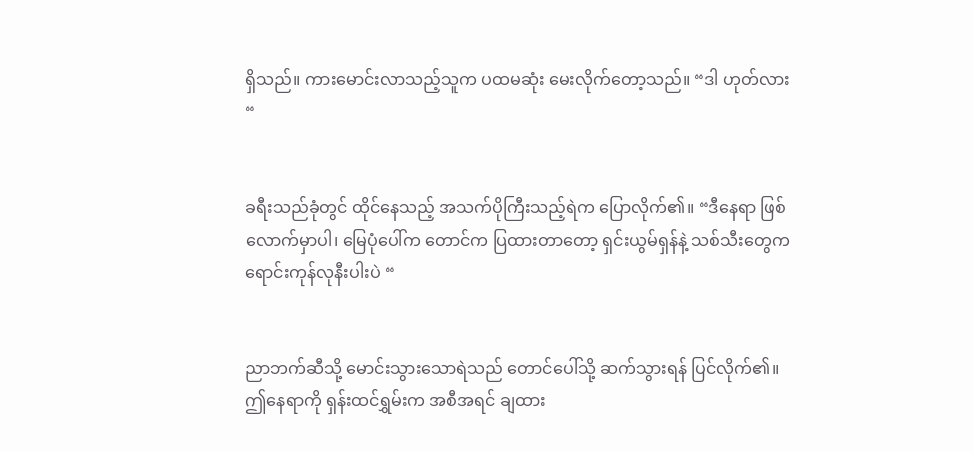ရှိသည်။ ကားမောင်းလာသည့်သူက ပထမဆုံး မေးလိုက်တော့သည်။ “ဒါ ဟုတ်လား “


ခရီးသည်ခုံတွင် ထိုင်နေသည့် အသက်ပိုကြီးသည့်ရဲက ပြောလိုက်၏။ “ဒီနေရာ ဖြစ်လောက်မှာပါ၊ မြေပုံပေါ်က တောင်က ပြထားတာတော့ ရှင်းယွမ်ရှန်နဲ့ သစ်သီးတွေက ရောင်းကုန်လုနီးပါးပဲ “


ညာဘက်ဆီသို့ မောင်းသွားသောရဲသည် တောင်ပေါ်သို့ ဆက်သွားရန် ပြင်လိုက်၏။ ဤနေရာကို ရှန်းထင်ရွှမ်းက အစီအရင် ချထား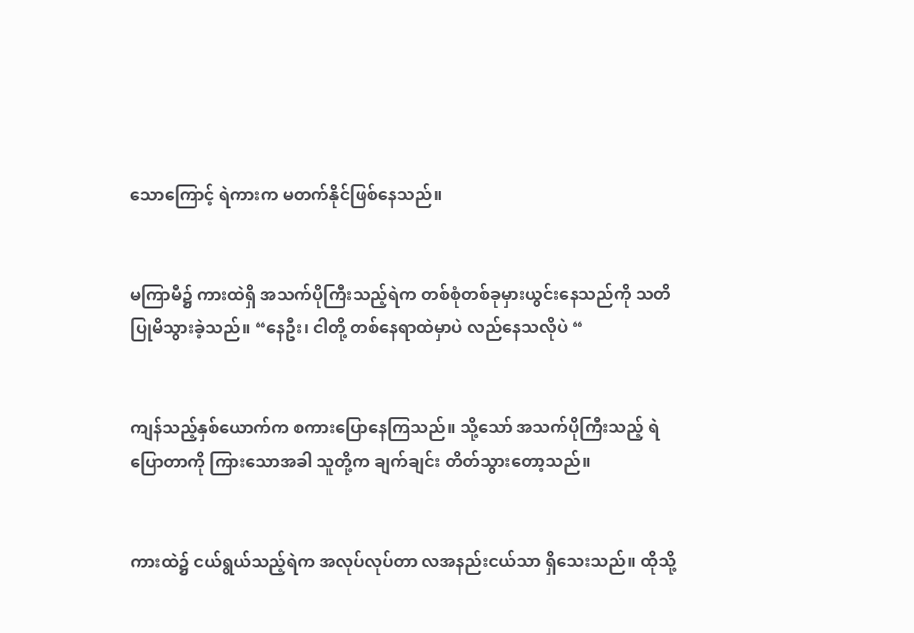သောကြောင့် ရဲကားက မတက်နိုင်ဖြစ်နေသည်။


မကြာမီ၌ ကားထဲရှိ အသက်ပိုကြီးသည့်ရဲက တစ်စုံတစ်ခုမှားယွင်းနေသည်ကို သတိပြုမိသွားခဲ့သည်။ “နေဦး၊ ငါတို့ တစ်နေရာထဲမှာပဲ လည်နေသလိုပဲ “


ကျန်သည့်နှစ်ယောက်က စကားပြောနေကြသည်။ သို့သော် အသက်ပိုကြီးသည့် ရဲပြောတာကို ကြားသောအခါ သူတို့က ချက်ချင်း တိတ်သွားတော့သည်။


ကားထဲ၌ ငယ်ရွယ်သည့်ရဲက အလုပ်လုပ်တာ လအနည်းငယ်သာ ရှိသေးသည်။ ထိုသို့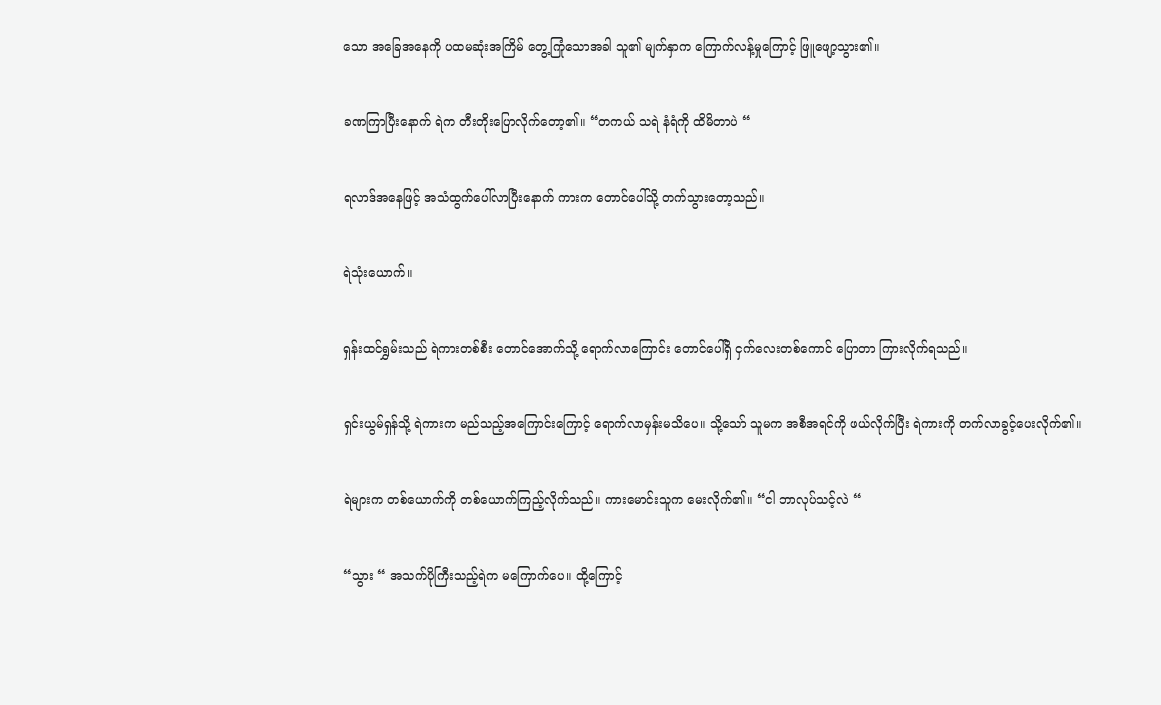သော အခြေအနေကို ပထမဆုံးအကြိမ် တွေ့ကြုံသောအခါ သူ၏ မျက်နှာက ကြောက်လန့်မှုကြောင့် ဖြူဖျော့သွား၏။


ခဏကြာပြီးနောက် ရဲက တီးတိုးပြောလိုက်တော့၏။ “တကယ် သရဲ နံရံကို ထိမိတာပဲ “


ရလာဒ်အနေဖြင့် အသံထွက်ပေါ်လာပြီးနောက် ကားက တောင်ပေါ်သို့ တက်သွားတော့သည်။


ရဲသုံးယောက်။


ရှန်းထင်ရွှမ်းသည် ရဲကားတစ်စီး တောင်အောက်သို့ ရောက်လာကြောင်း တောင်ပေါ်ရှိ ငှက်လေးတစ်ကောင် ပြောတာ ကြားလိုက်ရသည်။


ရှင်းယွမ်ရှန်သို့ ရဲကားက မည်သည့်အကြောင်းကြောင့် ရောက်လာမှန်းမသိပေ။ သို့သော် သူမက အစီအရင်ကို ဖယ်လိုက်ပြီး ရဲကားကို တက်လာခွင့်ပေးလိုက်၏။


ရဲများက တစ်ယောက်ကို တစ်ယောက်ကြည့်လိုက်သည်။ ကားမောင်းသူက မေးလိုက်၏။ “ငါ ဘာလုပ်သင့်လဲ “


“သွား “ အသက်ပိုကြီးသည့်ရဲက မကြောက်ပေ။ ထို့ကြောင့်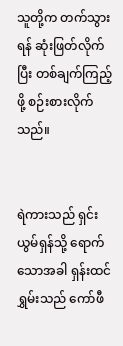သူတို့က တက်သွားရန် ဆုံးဖြတ်လိုက်ပြီး တစ်ချက်ကြည့်ဖို့ စဉ်းစားလိုက်သည်။


ရဲကားသည် ရှင်းယွမ်ရှန်သို့ ရောက်သောအခါ ရှန်းထင်ရွှမ်းသည် ‌‌‌ကော်ဖီ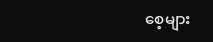စေ့များ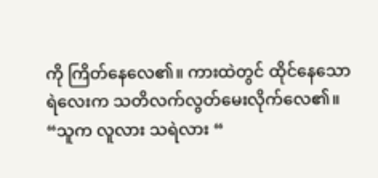ကို ကြိတ်နေလေ၏။ ကားထဲတွင် ထိုင်နေသော ရဲလေးက သတိလက်လွတ်မေးလိုက်လေ၏။ “သူက လူလား သရဲလား “